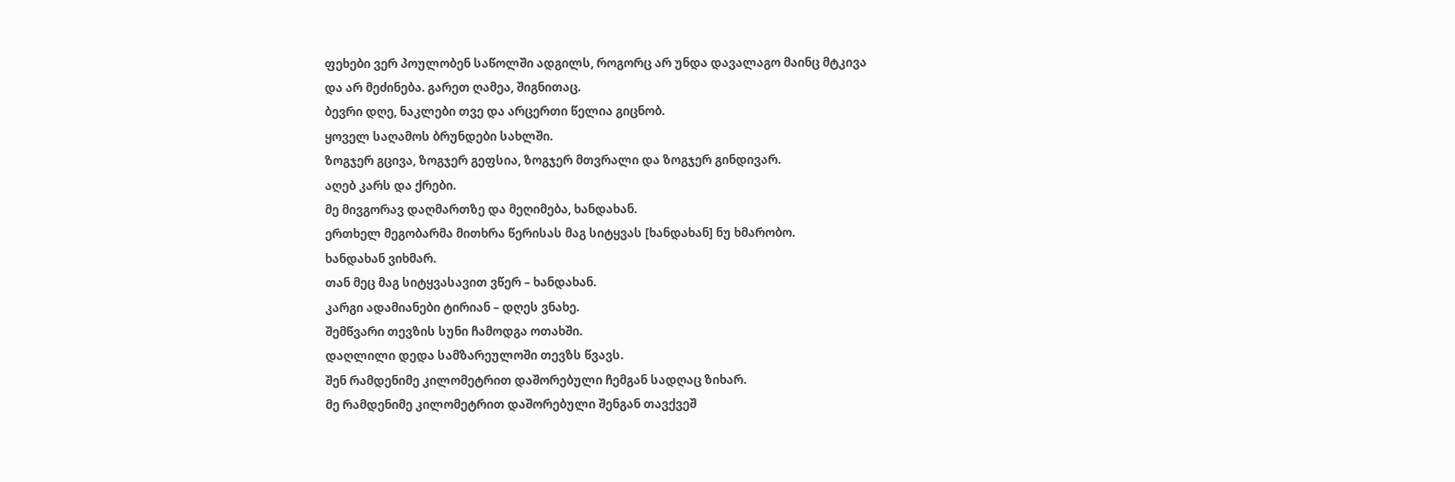ფეხები ვერ პოულობენ საწოლში ადგილს, როგორც არ უნდა დავალაგო მაინც მტკივა
და არ მეძინება. გარეთ ღამეა, შიგნითაც.
ბევრი დღე, ნაკლები თვე და არცერთი წელია გიცნობ.
ყოველ საღამოს ბრუნდები სახლში.
ზოგჯერ გცივა, ზოგჯერ გეფსია, ზოგჯერ მთვრალი და ზოგჯერ გინდივარ.
აღებ კარს და ქრები.
მე მივგორავ დაღმართზე და მეღიმება, ხანდახან.
ერთხელ მეგობარმა მითხრა წერისას მაგ სიტყვას [ხანდახან] ნუ ხმარობო.
ხანდახან ვიხმარ.
თან მეც მაგ სიტყვასავით ვწერ – ხანდახან.
კარგი ადამიანები ტირიან – დღეს ვნახე.
შემწვარი თევზის სუნი ჩამოდგა ოთახში.
დაღლილი დედა სამზარეულოში თევზს წვავს.
შენ რამდენიმე კილომეტრით დაშორებული ჩემგან სადღაც ზიხარ.
მე რამდენიმე კილომეტრით დაშორებული შენგან თავქვეშ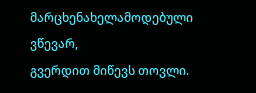მარცხენახელამოდებული ვწევარ,
გვერდით მიწევს თოვლი.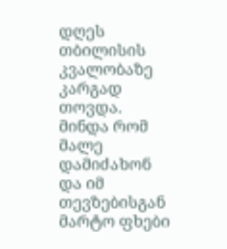დღეს თბილისის კვალობაზე კარგად თოვდა.
მინდა რომ მალე დამიძახონ და იმ თევზებისგან მარტო ფხები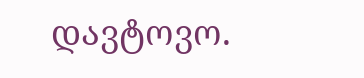დავტოვო.